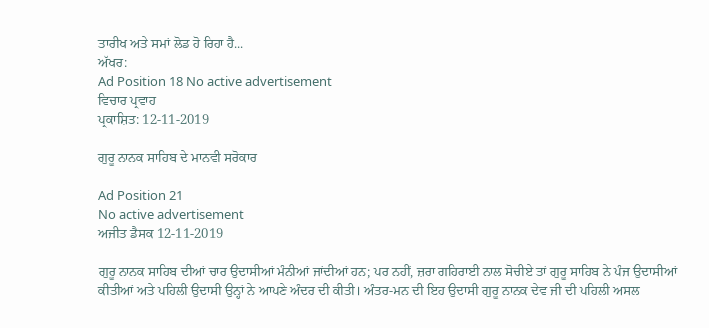ਤਾਰੀਖ ਅਤੇ ਸਮਾਂ ਲੋਡ ਹੋ ਰਿਹਾ ਹੈ...
ਅੱਖਰ:
Ad Position 18 No active advertisement
ਵਿਚਾਰ ਪ੍ਰਵਾਹ
ਪ੍ਰਕਾਸ਼ਿਤ: 12-11-2019

ਗੁਰੂ ਨਾਨਕ ਸਾਹਿਬ ਦੇ ਮਾਨਵੀ ਸਰੋਕਾਰ

Ad Position 21
No active advertisement
ਅਜੀਤ ਡੈਸਕ 12-11-2019

ਗੁਰੂ ਨਾਨਕ ਸਾਹਿਬ ਦੀਆਂ ਚਾਰ ਉਦਾਸੀਆਂ ਮੰਨੀਆਂ ਜਾਂਦੀਆਂ ਹਨ; ਪਰ ਨਹੀਂ, ਜ਼ਰਾ ਗਹਿਰਾਈ ਨਾਲ ਸੋਚੀਏ ਤਾਂ ਗੁਰੂ ਸਾਹਿਬ ਨੇ ਪੰਜ ਉਦਾਸੀਆਂ ਕੀਤੀਆਂ ਅਤੇ ਪਹਿਲੀ ਉਦਾਸੀ ਉਨ੍ਹਾਂ ਨੇ ਆਪਣੇ ਅੰਦਰ ਦੀ ਕੀਤੀ। ਅੰਤਰ-ਮਨ ਦੀ ਇਹ ਉਦਾਸੀ ਗੁਰੂ ਨਾਨਕ ਦੇਵ ਜੀ ਦੀ ਪਹਿਲੀ ਅਸਲ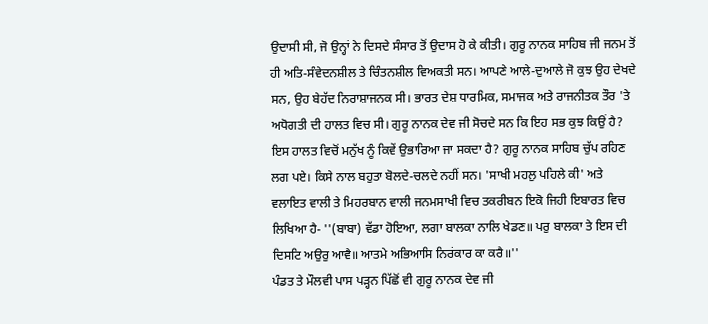ਉਦਾਸੀ ਸੀ, ਜੋ ਉਨ੍ਹਾਂ ਨੇ ਦਿਸਦੇ ਸੰਸਾਰ ਤੋਂ ਉਦਾਸ ਹੋ ਕੇ ਕੀਤੀ। ਗੁਰੂ ਨਾਨਕ ਸਾਹਿਬ ਜੀ ਜਨਮ ਤੋਂ ਹੀ ਅਤਿ-ਸੰਵੇਦਨਸ਼ੀਲ ਤੇ ਚਿੰਤਨਸ਼ੀਲ ਵਿਅਕਤੀ ਸਨ। ਆਪਣੇ ਆਲੇ-ਦੁਆਲੇ ਜੋ ਕੁਝ ਉਹ ਦੇਖਦੇ ਸਨ, ਉਹ ਬੇਹੱਦ ਨਿਰਾਸ਼ਾਜਨਕ ਸੀ। ਭਾਰਤ ਦੇਸ਼ ਧਾਰਮਿਕ, ਸਮਾਜਕ ਅਤੇ ਰਾਜਨੀਤਕ ਤੌਰ 'ਤੇ ਅਧੋਗਤੀ ਦੀ ਹਾਲਤ ਵਿਚ ਸੀ। ਗੁਰੂ ਨਾਨਕ ਦੇਵ ਜੀ ਸੋਚਦੇ ਸਨ ਕਿ ਇਹ ਸਭ ਕੁਝ ਕਿਉਂ ਹੈ? ਇਸ ਹਾਲਤ ਵਿਚੋਂ ਮਨੁੱਖ ਨੂੰ ਕਿਵੇਂ ਉਭਾਰਿਆ ਜਾ ਸਕਦਾ ਹੈ? ਗੁਰੂ ਨਾਨਕ ਸਾਹਿਬ ਚੁੱਪ ਰਹਿਣ ਲਗ ਪਏ। ਕਿਸੇ ਨਾਲ ਬਹੁਤਾ ਬੋਲਦੇ-ਚਲਦੇ ਨਹੀਂ ਸਨ। 'ਸਾਖੀ ਮਹਲੁ ਪਹਿਲੇ ਕੀ' ਅਤੇ ਵਲਾਇਤ ਵਾਲੀ ਤੇ ਮਿਹਰਬਾਨ ਵਾਲੀ ਜਨਮਸਾਖੀ ਵਿਚ ਤਕਰੀਬਨ ਇਕੋ ਜਿਹੀ ਇਬਾਰਤ ਵਿਚ ਲਿਖਿਆ ਹੈ- ''(ਬਾਬਾ) ਵੱਡਾ ਹੋਇਆ, ਲਗਾ ਬਾਲਕਾ ਨਾਲਿ ਖੇਡਣ॥ ਪਰੁ ਬਾਲਕਾ ਤੇ ਇਸ ਦੀ ਦਿਸਟਿ ਅਉਰੁ ਆਵੈ॥ ਆਤਮੇ ਅਭਿਆਸਿ ਨਿਰਂਕਾਰ ਕਾ ਕਰੈ॥''
ਪੰਡਤ ਤੇ ਮੌਲਵੀ ਪਾਸ ਪੜ੍ਹਨ ਪਿੱਛੋਂ ਵੀ ਗੁਰੂ ਨਾਨਕ ਦੇਵ ਜੀ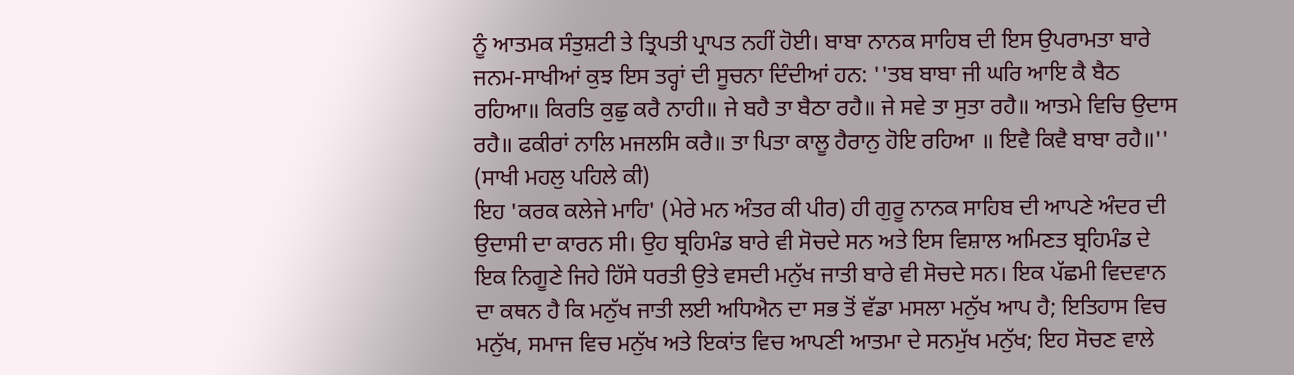ਨੂੰ ਆਤਮਕ ਸੰਤੁਸ਼ਟੀ ਤੇ ਤ੍ਰਿਪਤੀ ਪ੍ਰਾਪਤ ਨਹੀਂ ਹੋਈ। ਬਾਬਾ ਨਾਨਕ ਸਾਹਿਬ ਦੀ ਇਸ ਉਪਰਾਮਤਾ ਬਾਰੇ ਜਨਮ-ਸਾਖੀਆਂ ਕੁਝ ਇਸ ਤਰ੍ਹਾਂ ਦੀ ਸੂਚਨਾ ਦਿੰਦੀਆਂ ਹਨ: ''ਤਬ ਬਾਬਾ ਜੀ ਘਰਿ ਆਇ ਕੈ ਬੈਠ ਰਹਿਆ॥ ਕਿਰਤਿ ਕੁਛੁ ਕਰੈ ਨਾਹੀ॥ ਜੇ ਬਹੈ ਤਾ ਬੈਠਾ ਰਹੈ॥ ਜੇ ਸਵੇ ਤਾ ਸੁਤਾ ਰਹੈ॥ ਆਤਮੇ ਵਿਚਿ ਉਦਾਸ ਰਹੈ॥ ਫਕੀਰਾਂ ਨਾਲਿ ਮਜਲਸਿ ਕਰੈ॥ ਤਾ ਪਿਤਾ ਕਾਲੂ ਹੈਰਾਨੁ ਹੋਇ ਰਹਿਆ ॥ ਇਵੈ ਕਿਵੈ ਬਾਬਾ ਰਹੈ॥'' (ਸਾਖੀ ਮਹਲੁ ਪਹਿਲੇ ਕੀ)
ਇਹ 'ਕਰਕ ਕਲੇਜੇ ਮਾਹਿ' (ਮੇਰੇ ਮਨ ਅੰਤਰ ਕੀ ਪੀਰ) ਹੀ ਗੁਰੂ ਨਾਨਕ ਸਾਹਿਬ ਦੀ ਆਪਣੇ ਅੰਦਰ ਦੀ ਉਦਾਸੀ ਦਾ ਕਾਰਨ ਸੀ। ਉਹ ਬ੍ਰਹਿਮੰਡ ਬਾਰੇ ਵੀ ਸੋਚਦੇ ਸਨ ਅਤੇ ਇਸ ਵਿਸ਼ਾਲ ਅਮਿਣਤ ਬ੍ਰਹਿਮੰਡ ਦੇ ਇਕ ਨਿਗੂਣੇ ਜਿਹੇ ਹਿੱਸੇ ਧਰਤੀ ਉਤੇ ਵਸਦੀ ਮਨੁੱਖ ਜਾਤੀ ਬਾਰੇ ਵੀ ਸੋਚਦੇ ਸਨ। ਇਕ ਪੱਛਮੀ ਵਿਦਵਾਨ ਦਾ ਕਥਨ ਹੈ ਕਿ ਮਨੁੱਖ ਜਾਤੀ ਲਈ ਅਧਿਐਨ ਦਾ ਸਭ ਤੋਂ ਵੱਡਾ ਮਸਲਾ ਮਨੁੱਖ ਆਪ ਹੈ; ਇਤਿਹਾਸ ਵਿਚ ਮਨੁੱਖ, ਸਮਾਜ ਵਿਚ ਮਨੁੱਖ ਅਤੇ ਇਕਾਂਤ ਵਿਚ ਆਪਣੀ ਆਤਮਾ ਦੇ ਸਨਮੁੱਖ ਮਨੁੱਖ; ਇਹ ਸੋਚਣ ਵਾਲੇ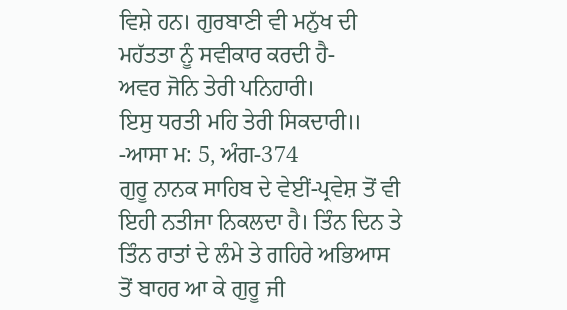ਵਿਸ਼ੇ ਹਨ। ਗੁਰਬਾਣੀ ਵੀ ਮਨੁੱਖ ਦੀ ਮਹੱਤਤਾ ਨੂੰ ਸਵੀਕਾਰ ਕਰਦੀ ਹੈ-
ਅਵਰ ਜੋਨਿ ਤੇਰੀ ਪਨਿਹਾਰੀ।
ਇਸੁ ਧਰਤੀ ਮਹਿ ਤੇਰੀ ਸਿਕਦਾਰੀ॥
-ਆਸਾ ਮ: 5, ਅੰਗ-374
ਗੁਰੂ ਨਾਨਕ ਸਾਹਿਬ ਦੇ ਵੇਈਂ-ਪ੍ਰਵੇਸ਼ ਤੋਂ ਵੀ ਇਹੀ ਨਤੀਜਾ ਨਿਕਲਦਾ ਹੈ। ਤਿੰਨ ਦਿਨ ਤੇ ਤਿੰਨ ਰਾਤਾਂ ਦੇ ਲੰਮੇ ਤੇ ਗਹਿਰੇ ਅਭਿਆਸ ਤੋਂ ਬਾਹਰ ਆ ਕੇ ਗੁਰੂ ਜੀ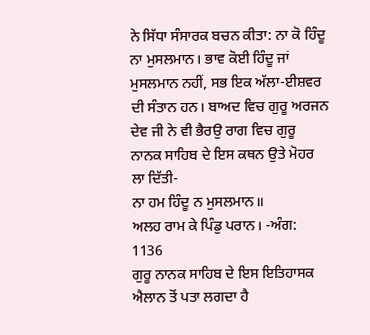ਨੇ ਸਿੱਧਾ ਸੰਸਾਰਕ ਬਚਨ ਕੀਤਾ: ਨਾ ਕੋ ਹਿੰਦੂ ਨਾ ਮੁਸਲਮਾਨ। ਭਾਵ ਕੋਈ ਹਿੰਦੂ ਜਾਂ ਮੁਸਲਮਾਨ ਨਹੀਂ, ਸਭ ਇਕ ਅੱਲਾ-ਈਸ਼ਵਰ ਦੀ ਸੰਤਾਨ ਹਨ। ਬਾਅਦ ਵਿਚ ਗੁਰੂ ਅਰਜਨ ਦੇਵ ਜੀ ਨੇ ਵੀ ਭੈਰਉ ਰਾਗ ਵਿਚ ਗੁਰੂ ਨਾਨਕ ਸਾਹਿਬ ਦੇ ਇਸ ਕਥਨ ਉਤੇ ਮੋਹਰ ਲਾ ਦਿੱਤੀ-
ਨਾ ਹਮ ਹਿੰਦੂ ਨ ਮੁਸਲਮਾਨ॥
ਅਲਹ ਰਾਮ ਕੇ ਪਿੰਡੁ ਪਰਾਨ। -ਅੰਗ: 1136
ਗੁਰੂ ਨਾਨਕ ਸਾਹਿਬ ਦੇ ਇਸ ਇਤਿਹਾਸਕ ਐਲਾਨ ਤੋਂ ਪਤਾ ਲਗਦਾ ਹੈ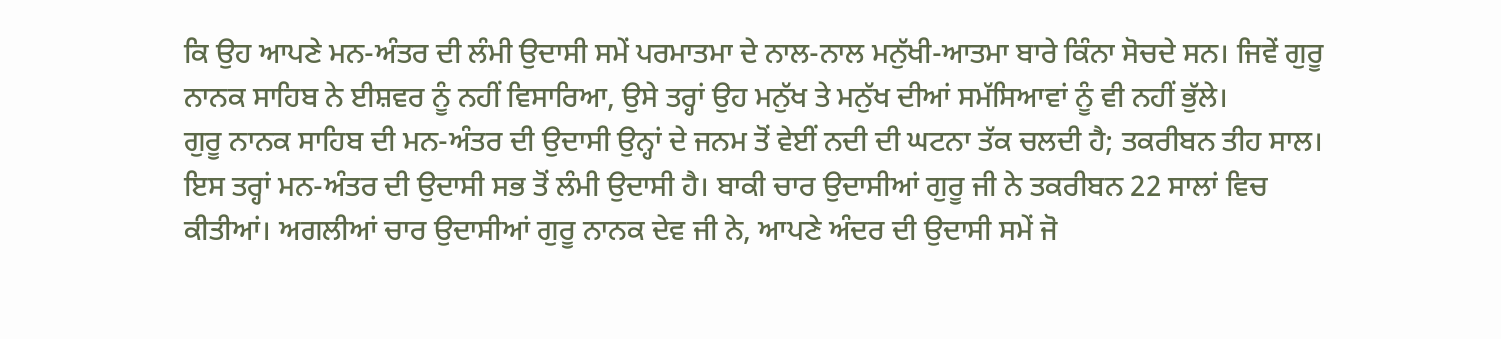ਕਿ ਉਹ ਆਪਣੇ ਮਨ-ਅੰਤਰ ਦੀ ਲੰਮੀ ਉਦਾਸੀ ਸਮੇਂ ਪਰਮਾਤਮਾ ਦੇ ਨਾਲ-ਨਾਲ ਮਨੁੱਖੀ-ਆਤਮਾ ਬਾਰੇ ਕਿੰਨਾ ਸੋਚਦੇ ਸਨ। ਜਿਵੇਂ ਗੁਰੂ ਨਾਨਕ ਸਾਹਿਬ ਨੇ ਈਸ਼ਵਰ ਨੂੰ ਨਹੀਂ ਵਿਸਾਰਿਆ, ਉਸੇ ਤਰ੍ਹਾਂ ਉਹ ਮਨੁੱਖ ਤੇ ਮਨੁੱਖ ਦੀਆਂ ਸਮੱਸਿਆਵਾਂ ਨੂੰ ਵੀ ਨਹੀਂ ਭੁੱਲੇ।
ਗੁਰੂ ਨਾਨਕ ਸਾਹਿਬ ਦੀ ਮਨ-ਅੰਤਰ ਦੀ ਉਦਾਸੀ ਉਨ੍ਹਾਂ ਦੇ ਜਨਮ ਤੋਂ ਵੇਈਂ ਨਦੀ ਦੀ ਘਟਨਾ ਤੱਕ ਚਲਦੀ ਹੈ; ਤਕਰੀਬਨ ਤੀਹ ਸਾਲ। ਇਸ ਤਰ੍ਹਾਂ ਮਨ-ਅੰਤਰ ਦੀ ਉਦਾਸੀ ਸਭ ਤੋਂ ਲੰਮੀ ਉਦਾਸੀ ਹੈ। ਬਾਕੀ ਚਾਰ ਉਦਾਸੀਆਂ ਗੁਰੂ ਜੀ ਨੇ ਤਕਰੀਬਨ 22 ਸਾਲਾਂ ਵਿਚ ਕੀਤੀਆਂ। ਅਗਲੀਆਂ ਚਾਰ ਉਦਾਸੀਆਂ ਗੁਰੂ ਨਾਨਕ ਦੇਵ ਜੀ ਨੇ, ਆਪਣੇ ਅੰਦਰ ਦੀ ਉਦਾਸੀ ਸਮੇਂ ਜੋ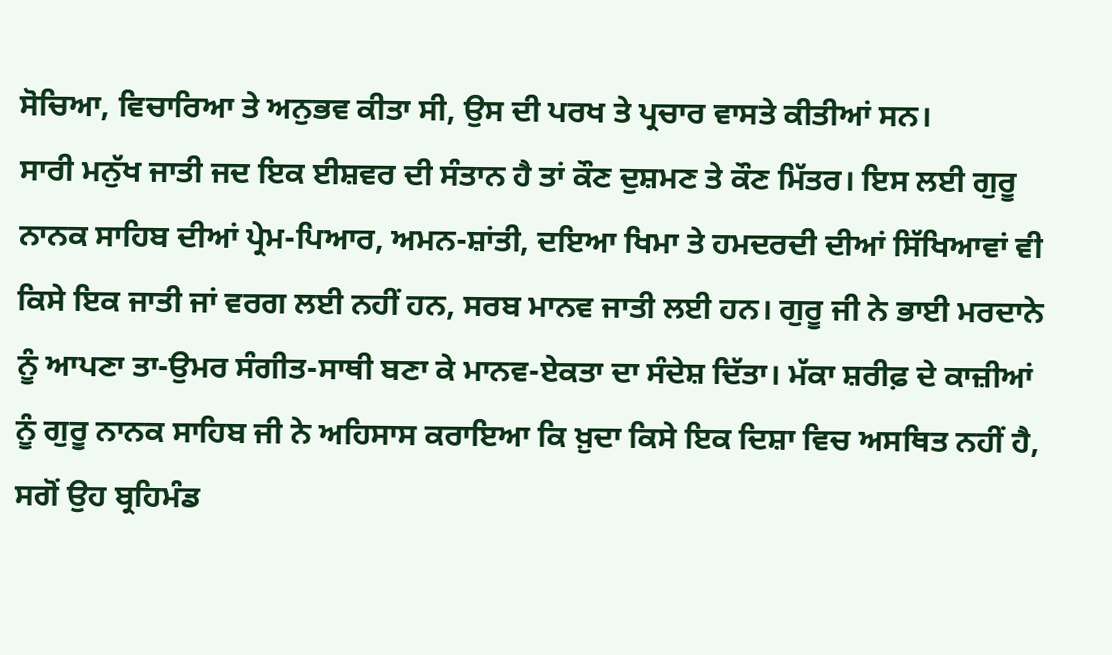ਸੋਚਿਆ, ਵਿਚਾਰਿਆ ਤੇ ਅਨੁਭਵ ਕੀਤਾ ਸੀ, ਉਸ ਦੀ ਪਰਖ ਤੇ ਪ੍ਰਚਾਰ ਵਾਸਤੇ ਕੀਤੀਆਂ ਸਨ।
ਸਾਰੀ ਮਨੁੱਖ ਜਾਤੀ ਜਦ ਇਕ ਈਸ਼ਵਰ ਦੀ ਸੰਤਾਨ ਹੈ ਤਾਂ ਕੌਣ ਦੁਸ਼ਮਣ ਤੇ ਕੌਣ ਮਿੱਤਰ। ਇਸ ਲਈ ਗੁਰੂ ਨਾਨਕ ਸਾਹਿਬ ਦੀਆਂ ਪ੍ਰੇਮ-ਪਿਆਰ, ਅਮਨ-ਸ਼ਾਂਤੀ, ਦਇਆ ਖਿਮਾ ਤੇ ਹਮਦਰਦੀ ਦੀਆਂ ਸਿੱਖਿਆਵਾਂ ਵੀ ਕਿਸੇ ਇਕ ਜਾਤੀ ਜਾਂ ਵਰਗ ਲਈ ਨਹੀਂ ਹਨ, ਸਰਬ ਮਾਨਵ ਜਾਤੀ ਲਈ ਹਨ। ਗੁਰੂ ਜੀ ਨੇ ਭਾਈ ਮਰਦਾਨੇ ਨੂੰ ਆਪਣਾ ਤਾ-ਉਮਰ ਸੰਗੀਤ-ਸਾਥੀ ਬਣਾ ਕੇ ਮਾਨਵ-ਏਕਤਾ ਦਾ ਸੰਦੇਸ਼ ਦਿੱਤਾ। ਮੱਕਾ ਸ਼ਰੀਫ਼ ਦੇ ਕਾਜ਼ੀਆਂ ਨੂੰ ਗੁਰੂ ਨਾਨਕ ਸਾਹਿਬ ਜੀ ਨੇ ਅਹਿਸਾਸ ਕਰਾਇਆ ਕਿ ਖ਼ੁਦਾ ਕਿਸੇ ਇਕ ਦਿਸ਼ਾ ਵਿਚ ਅਸਥਿਤ ਨਹੀਂ ਹੈ, ਸਗੋਂ ਉਹ ਬ੍ਰਹਿਮੰਡ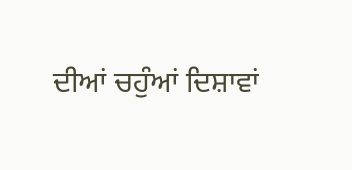ਦੀਆਂ ਚਹੁੰਆਂ ਦਿਸ਼ਾਵਾਂ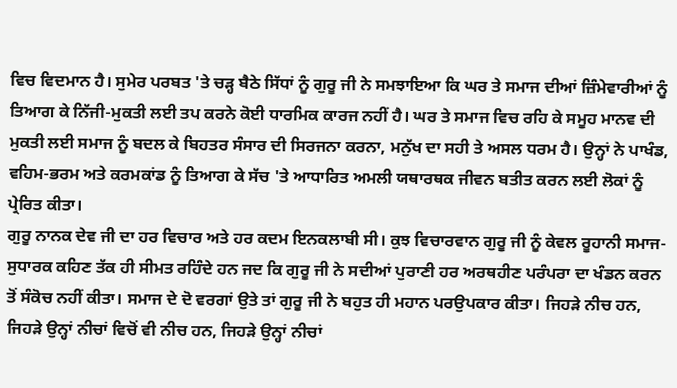ਵਿਚ ਵਿਦਮਾਨ ਹੈ। ਸੁਮੇਰ ਪਰਬਤ 'ਤੇ ਚੜ੍ਹ ਬੈਠੇ ਸਿੱਧਾਂ ਨੂੰ ਗੁਰੂ ਜੀ ਨੇ ਸਮਝਾਇਆ ਕਿ ਘਰ ਤੇ ਸਮਾਜ ਦੀਆਂ ਜ਼ਿੰਮੇਵਾਰੀਆਂ ਨੂੰ ਤਿਆਗ ਕੇ ਨਿੱਜੀ-ਮੁਕਤੀ ਲਈ ਤਪ ਕਰਨੇ ਕੋਈ ਧਾਰਮਿਕ ਕਾਰਜ ਨਹੀਂ ਹੈ। ਘਰ ਤੇ ਸਮਾਜ ਵਿਚ ਰਹਿ ਕੇ ਸਮੂਹ ਮਾਨਵ ਦੀ ਮੁਕਤੀ ਲਈ ਸਮਾਜ ਨੂੰ ਬਦਲ ਕੇ ਬਿਹਤਰ ਸੰਸਾਰ ਦੀ ਸਿਰਜਨਾ ਕਰਨਾ, ਮਨੁੱਖ ਦਾ ਸਹੀ ਤੇ ਅਸਲ ਧਰਮ ਹੈ। ਉਨ੍ਹਾਂ ਨੇ ਪਾਖੰਡ, ਵਹਿਮ-ਭਰਮ ਅਤੇ ਕਰਮਕਾਂਡ ਨੂੰ ਤਿਆਗ ਕੇ ਸੱਚ 'ਤੇ ਆਧਾਰਿਤ ਅਮਲੀ ਯਥਾਰਥਕ ਜੀਵਨ ਬਤੀਤ ਕਰਨ ਲਈ ਲੋਕਾਂ ਨੂੰ ਪ੍ਰੇਰਿਤ ਕੀਤਾ।
ਗੁਰੂ ਨਾਨਕ ਦੇਵ ਜੀ ਦਾ ਹਰ ਵਿਚਾਰ ਅਤੇ ਹਰ ਕਦਮ ਇਨਕਲਾਬੀ ਸੀ। ਕੁਝ ਵਿਚਾਰਵਾਨ ਗੁਰੂ ਜੀ ਨੂੰ ਕੇਵਲ ਰੂਹਾਨੀ ਸਮਾਜ-ਸੁਧਾਰਕ ਕਹਿਣ ਤੱਕ ਹੀ ਸੀਮਤ ਰਹਿੰਦੇ ਹਨ ਜਦ ਕਿ ਗੁਰੂ ਜੀ ਨੇ ਸਦੀਆਂ ਪੁਰਾਣੀ ਹਰ ਅਰਥਹੀਣ ਪਰੰਪਰਾ ਦਾ ਖੰਡਨ ਕਰਨ ਤੋਂ ਸੰਕੋਚ ਨਹੀਂ ਕੀਤਾ। ਸਮਾਜ ਦੇ ਦੋ ਵਰਗਾਂ ਉਤੇ ਤਾਂ ਗੁਰੂ ਜੀ ਨੇ ਬਹੁਤ ਹੀ ਮਹਾਨ ਪਰਉਪਕਾਰ ਕੀਤਾ। ਜਿਹੜੇ ਨੀਚ ਹਨ, ਜਿਹੜੇ ਉਨ੍ਹਾਂ ਨੀਚਾਂ ਵਿਚੋਂ ਵੀ ਨੀਚ ਹਨ, ਜਿਹੜੇ ਉਨ੍ਹਾਂ ਨੀਚਾਂ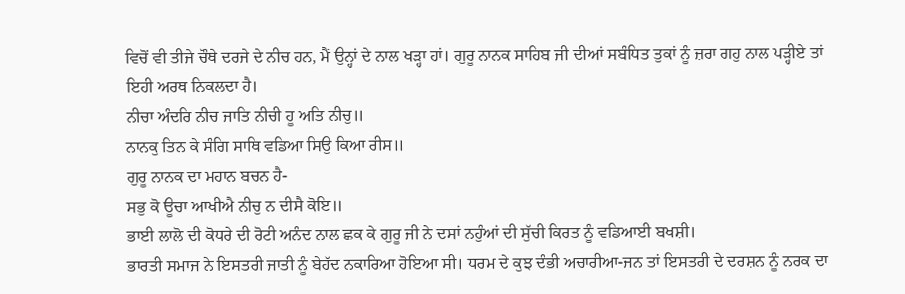ਵਿਚੋਂ ਵੀ ਤੀਜੇ ਚੌਥੇ ਦਰਜੇ ਦੇ ਨੀਚ ਹਨ, ਮੈਂ ਉਨ੍ਹਾਂ ਦੇ ਨਾਲ ਖੜ੍ਹਾ ਹਾਂ। ਗੁਰੂ ਨਾਨਕ ਸਾਹਿਬ ਜੀ ਦੀਆਂ ਸਬੰਧਿਤ ਤੁਕਾਂ ਨੂੰ ਜ਼ਰਾ ਗਹੁ ਨਾਲ ਪੜ੍ਹੀਏ ਤਾਂ ਇਹੀ ਅਰਥ ਨਿਕਲਦਾ ਹੈ।
ਨੀਚਾ ਅੰਦਰਿ ਨੀਚ ਜਾਤਿ ਨੀਚੀ ਹੂ ਅਤਿ ਨੀਚੁ॥
ਨਾਨਕੁ ਤਿਨ ਕੇ ਸੰਗਿ ਸਾਥਿ ਵਡਿਆ ਸਿਉ ਕਿਆ ਰੀਸ॥
ਗੁਰੂ ਨਾਨਕ ਦਾ ਮਹਾਨ ਬਚਨ ਹੈ-
ਸਭੁ ਕੋ ਊਚਾ ਆਖੀਐ ਨੀਚੁ ਨ ਦੀਸੈ ਕੋਇ॥
ਭਾਈ ਲਾਲੋ ਦੀ ਕੋਧਰੇ ਦੀ ਰੋਟੀ ਅਨੰਦ ਨਾਲ ਛਕ ਕੇ ਗੁਰੂ ਜੀ ਨੇ ਦਸਾਂ ਨਹੁੰਆਂ ਦੀ ਸੁੱਚੀ ਕਿਰਤ ਨੂੰ ਵਡਿਆਈ ਬਖਸ਼ੀ।
ਭਾਰਤੀ ਸਮਾਜ ਨੇ ਇਸਤਰੀ ਜਾਤੀ ਨੂੰ ਬੇਹੱਦ ਨਕਾਰਿਆ ਹੋਇਆ ਸੀ। ਧਰਮ ਦੇ ਕੁਝ ਦੰਭੀ ਅਚਾਰੀਆ-ਜਨ ਤਾਂ ਇਸਤਰੀ ਦੇ ਦਰਸ਼ਨ ਨੂੰ ਨਰਕ ਦਾ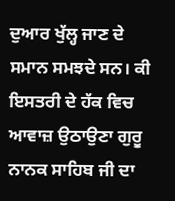ਦੁਆਰ ਖੁੱਲ੍ਹ ਜਾਣ ਦੇ ਸਮਾਨ ਸਮਝਦੇ ਸਨ। ਕੀ ਇਸਤਰੀ ਦੇ ਹੱਕ ਵਿਚ ਆਵਾਜ਼ ਉਠਾਉਣਾ ਗੁਰੂ ਨਾਨਕ ਸਾਹਿਬ ਜੀ ਦਾ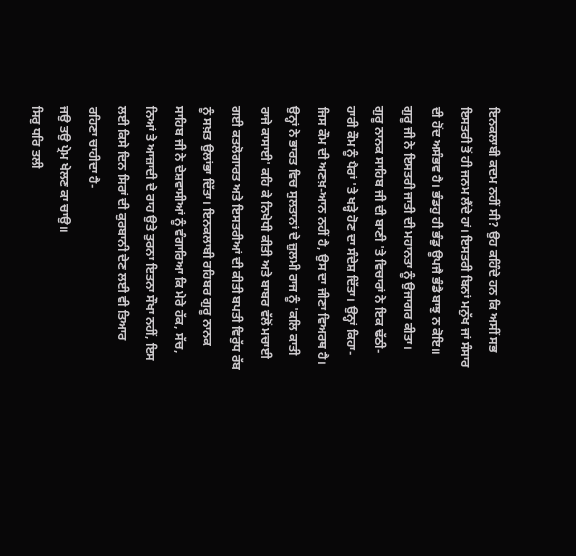ਇਨਕਲਾਬੀ ਕਦਮ ਨਹੀਂ ਸੀ? ਉਹ ਕਹਿੰਦੇ ਹਨ ਕਿ ਅਸੀਂ ਸਭ ਇਸਤਰੀ ਤੋਂ ਹੀ ਜਨਮ ਲੈਂਦੇ ਹਾਂ। ਇਸਤਰੀ ਬਿਨਾਂ ਮਨੁੱਖ ਜਾਂ ਸੰਸਾਰ ਦੀ ਹੋਂਦ ਅਸੰਭਵ ਹੈ। ਭੰਡਹੁ ਹੀ ਭੰਡੁ ਊਪਜੈ ਭੰਡੈ ਬਾਝੁ ਨ ਕੋਇ॥ ਗੁਰੂ ਜੀ ਨੇ ਇਸਤਰੀ ਜਾਤੀ ਦੀ ਮਹਾਨਤਾ ਨੂੰ ਉਜਾਗਰ ਕੀਤਾ।
ਗੁਰੂ ਨਾਨਕ ਸਾਹਿਬ ਜੀ ਦੀ ਬਾਣੀ 'ਤੇ ਵਿਚਾਰਾਂ ਨੇ ਇਕ ਢੱਠੀ-ਹਾਰੀ ਕੌਮ ਨੂੰ ਪੈਰਾਂ 'ਤੇ ਖੜ੍ਹੇ ਹੋਣ ਦਾ ਸੰਦੇਸ਼ ਦਿੱਤਾ। ਉਨ੍ਹਾਂ ਕਿਹਾ-ਜਿਸ ਕੌਮ ਦੀ ਅਣਖ਼-ਆਨ ਨਹੀਂ ਹੈ, ਉਸ ਦਾ ਜੀਣਾ ਵਿਅਰਥ ਹੈ। ਉਨ੍ਹਾਂ ਨੇ ਭਾਰਤ ਵਿਚ ਸੁਲਤਾਨਾਂ ਦੇ ਜ਼ੁਲਮੀ ਰਾਜ ਨੂੰ 'ਕਲਿ ਕਾਤੀ ਰਾਜੇ ਕਾਸਾਈ' ਕਹਿ ਕੇ ਨਿਖੇਧੀ ਕੀਤੀ ਅਤੇ ਬਾਬਰ ਵੱਲੋਂ ਮਚਾਈ ਗਈ ਕਤਲੋਗਾਰਤ ਅਤੇ ਇਸਤਰੀਆਂ ਦੀ ਕੀਤੀ ਬਪਤੀ ਵਿਰੁੱਧ ਰੱਬ ਨੂੰ ਸਖ਼ਤ ਉਲਾਂਭਾ ਦਿੱਤਾ। ਇਨਕਲਾਬੀ ਰਹਿਬਰ ਗੁਰੂ ਨਾਨਕ ਸਾਹਿਬ ਜੀ ਨੇ ਦੇਸ਼ਵਾਸੀਆਂ ਨੂੰ ਵੰਗਾਰਿਆ ਕਿ ਮੇਰੇ ਹੱਕ, ਸੱਚ, ਨਿਆਂ ਤੇ ਆਜ਼ਾਦੀ ਦੇ ਰਾਹ ਉਤੇ ਤੁਰਨਾ ਇਤਨਾ ਸੌਖਾ ਨਹੀਂ, ਇਸ ਲਈ ਕਿਸੇ ਦਿਨ ਸਿਰਾਂ ਦੀ ਕੁਰਬਾਨੀ ਦੇਣ ਲਈ ਵੀ ਤਿਆਰ ਰਹਿਣਾ ਚਾਹੀਦਾ ਹੈ-
ਜਉ ਤਉ ਪ੍ਰੇਮ ਖੇਲਣ ਕਾ ਚਾਉ॥
ਸਿਰੁ ਧਰਿ ਤਲੀ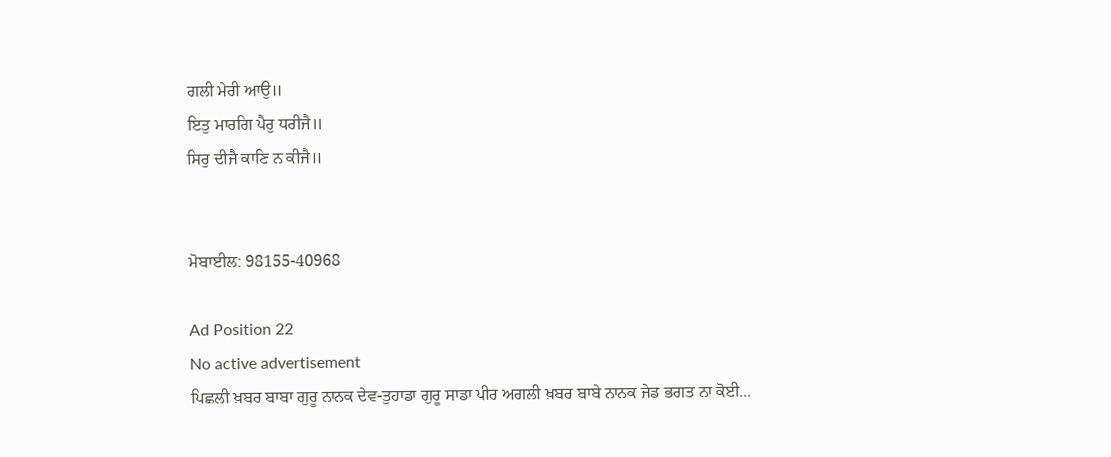ਗਲੀ ਮੇਰੀ ਆਉ॥
ਇਤੁ ਮਾਰਗਿ ਪੈਰੁ ਧਰੀਜੈ॥
ਸਿਰੁ ਦੀਜੈ ਕਾਣਿ ਨ ਕੀਜੈ॥


ਮੋਬਾਈਲ: 98155-40968

Ad Position 22
No active advertisement
ਪਿਛਲੀ ਖ਼ਬਰ ਬਾਬਾ ਗੁਰੂ ਨਾਨਕ ਦੇਵ-ਤੁਹਾਡਾ ਗੁਰੂ ਸਾਡਾ ਪੀਰ ਅਗਲੀ ਖ਼ਬਰ ਬਾਬੇ ਨਾਨਕ ਜੇਡ ਭਗਤ ਨਾ ਕੋਈ...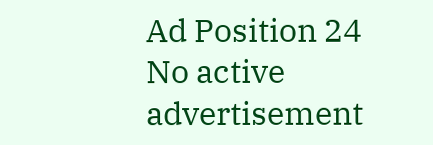Ad Position 24
No active advertisement